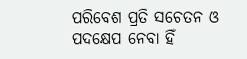ପରିବେଶ ପ୍ରତି ସଚେତନ ଓ ପଦକ୍ଷେପ ନେବା ହିଁ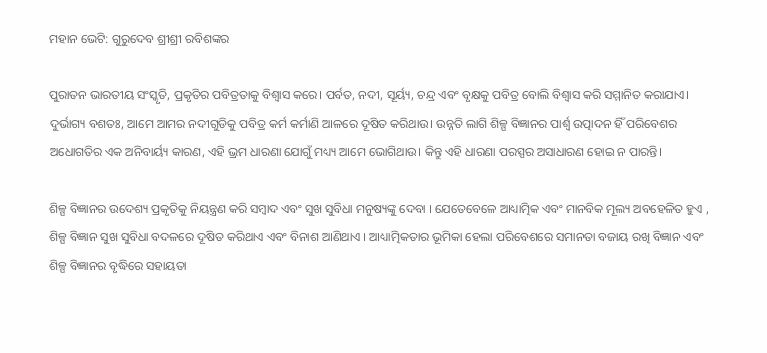ମହାନ ଭେଟି: ଗୁରୁଦେବ ଶ୍ରୀଶ୍ରୀ ରବିଶଙ୍କର

ପୁରାତନ ଭାରତୀୟ ସଂସ୍କୃତି, ପ୍ରକୃତିର ପବିତ୍ରତାକୁ ବିଶ୍ୱାସ କରେ। ପର୍ବତ, ନଦୀ, ସୂର୍ୟ୍ୟ, ଚନ୍ଦ୍ର ଏବଂ ବୃକ୍ଷକୁ ପବିତ୍ର ବୋଲି ବିଶ୍ୱାସ କରି ସମ୍ମାନିତ କରାଯାଏ। ଦୁର୍ଭାଗ୍ୟ ବଶତଃ, ଆମେ ଆମର ନଦୀଗୁଡିକୁ ପବିତ୍ର କର୍ମ କର୍ମାଣି ଆଳରେ ଦୂଷିତ କରିଥାଉ। ଉନ୍ନତି ଲାଗି ଶିଳ୍ପ ବିଜ୍ଞାନର ପାର୍ଶ୍ୱ ଉତ୍ପାଦନ ହିଁ ପରିବେଶର ଅଧୋଗତିର ଏକ ଅନିବାର୍ୟ୍ୟ କାରଣ, ଏହି ଭ୍ରମ ଧାରଣା ଯୋଗୁଁ ମଧ୍ୟ୍ୟ ଆମେ ଭୋଗିଥାଉ। କିନ୍ତୁ ଏହି ଧାରଣା ପରସ୍ପର ଅସାଧାରଣ ହୋଇ ନ ପାରନ୍ତି।

ଶିଳ୍ପ ବିଜ୍ଞାନର ଉଦେଶ୍ୟ ପ୍ରକୃତିକୁ ନିୟନ୍ତ୍ରଣ କରି ସମ୍ବାଦ ଏବଂ ସୁଖ ସୁବିଧା ମନୁଷ୍ୟଙ୍କୁ ଦେବା । ଯେତେବେଳେ ଆଧ୍ୟାତ୍ମିକ ଏବଂ ମାନବିକ ମୂଲ୍ୟ ଅବହେଳିତ ହୁଏ , ଶିଳ୍ପ ବିଜ୍ଞାନ ସୁଖ ସୁବିଧା ବଦଳରେ ଦୂଷିତ କରିଥାଏ ଏବଂ ବିନାଶ ଆଣିଥାଏ । ଆଧ୍ୟାତ୍ମିକତାର ଭୂମିକା ହେଲା ପରିବେଶରେ ସମାନତା ବଜାୟ ରଖି ବିଜ୍ଞାନ ଏବଂ ଶିଳ୍ପ ବିଜ୍ଞାନର ବୃଦ୍ଧିରେ ସହାୟତା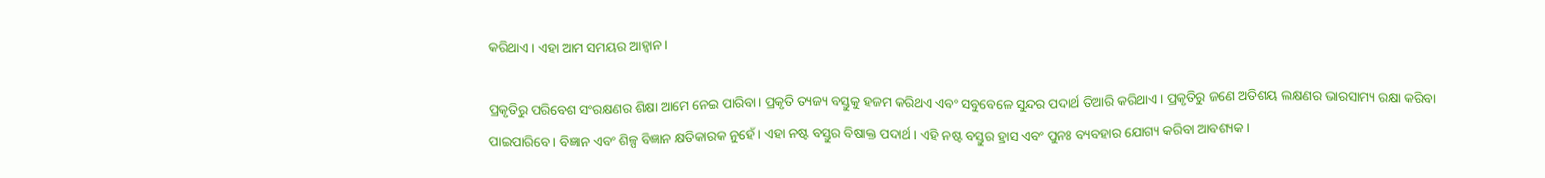କରିଥାଏ। ଏହା ଆମ ସମୟର ଆହ୍ୱାନ।

ପ୍ରକୃତିରୁ ପରିବେଶ ସଂରକ୍ଷଣର ଶିକ୍ଷା ଆମେ ନେଇ ପାରିବା। ପ୍ରକୃତି ତ୍ୟଜ୍ୟ ବସ୍ତୁକୁ ହଜମ କରିଥଏ ଏବଂ ସବୁବେଳେ ସୁନ୍ଦର ପଦାର୍ଥ ତିଆରି କରିଥାଏ। ପ୍ରକୃତିରୁ ଜଣେ ଅତିଶୟ ଲକ୍ଷଣର ଭାରସାମ୍ୟ ରକ୍ଷା କରିବା ପାଇପାରିବେ। ବିଜ୍ଞାନ ଏବଂ ଶିଳ୍ପ ବିଜ୍ଞାନ କ୍ଷତିକାରକ ନୁହେଁ। ଏହା ନଷ୍ଟ ବସ୍ତୁର ବିଷାକ୍ତ ପଦାର୍ଥ। ଏହି ନଷ୍ଟ ବସ୍ତୁର ହ୍ରାସ ଏବଂ ପୁନଃ ବ୍ୟବହାର ଯୋଗ୍ୟ କରିବା ଆବଶ୍ୟକ।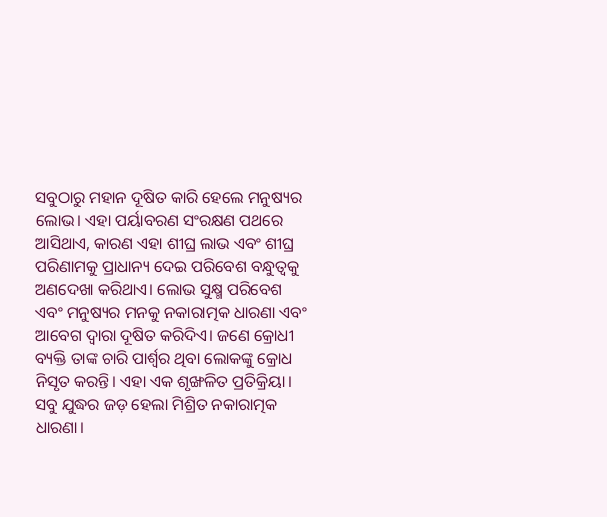ସବୁଠାରୁ ମହାନ ଦୂଷିତ କାରି ହେଲେ ମନୁଷ୍ୟର ଲୋଭ। ଏହା ପର୍ୟାବରଣ ସଂରକ୍ଷଣ ପଥରେ ଆସିଥାଏ, କାରଣ ଏହା ଶୀଘ୍ର ଲାଭ ଏବଂ ଶୀଘ୍ର ପରିଣାମକୁ ପ୍ରାଧାନ୍ୟ ଦେଇ ପରିବେଶ ବନ୍ଧୁତ୍ୱକୁ ଅଣଦେଖା କରିଥାଏ। ଲୋଭ ସୁକ୍ଷ୍ମ ପରିବେଶ ଏବଂ ମନୁଷ୍ୟର ମନକୁ ନକାରାତ୍ମକ ଧାରଣା ଏବଂ ଆବେଗ ଦ୍ୱାରା ଦୂଷିତ କରିଦିଏ। ଜଣେ କ୍ରୋଧୀ ବ୍ୟକ୍ତି ତାଙ୍କ ଚାରି ପାର୍ଶ୍ୱର ଥିବା ଲୋକଙ୍କୁ କ୍ରୋଧ ନିସୃତ କରନ୍ତି। ଏହା ଏକ ଶୃଙ୍ଖଳିତ ପ୍ରତିକ୍ରିୟା। ସବୁ ଯୁଦ୍ଧର ଜଡ଼ ହେଲା ମିଶ୍ରିତ ନକାରାତ୍ମକ ଧାରଣା।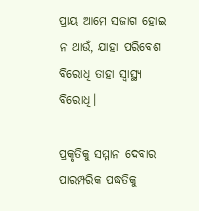ପ୍ରାୟ ଆମେ ସଜାଗ ହୋଇ ନ ଥାଉଁ, ଯାହା ପରିବେଶ ବିରୋଧି ତାହା ସ୍ୱାସ୍ଥ୍ୟ ବିରୋଧି।

ପ୍ରକୃତିକୁ ସମ୍ମାନ ଦେବାର ପାରମ୍ପରିକ ପଦ୍ଧତିକୁ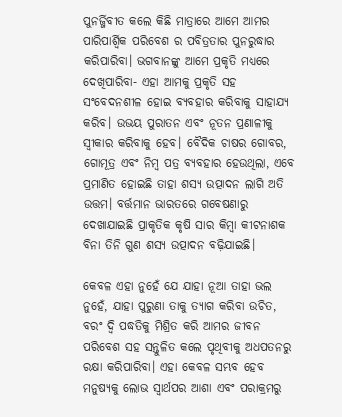ପୁନର୍ଜ୍ଜିବୀତ କଲେ କିଛି ମାତ୍ରାରେ ଆମେ ଆମର ପାରିପାର୍ଶ୍ବିକ ପରିବେଶ ର ପବିତ୍ରତାର ପୁନରୁଦ୍ଧାର କରିପାରିବା। ଭଗବାନଙ୍କୁ ଆମେ ପ୍ରକୃତି ମଧ୍ୟରେ ଦେଖିପାରିବା- ଏହା ଆମକୁ ପ୍ରକୃତି ସହ ସଂବେଦନଶୀଳ ହୋଇ ବ୍ୟବହାର କରିବାକୁ ସାହାଯ୍ୟ କରିବ। ଉଭୟ ପୁରାତନ ଏବଂ ନୂତନ ପ୍ରଣାଳୀକୁ ସ୍ୱୀକାର କରିବାକୁ ହେବ। ବୈଦିକ ଚାଷର ଗୋବର, ଗୋମୂତ୍ର ଏବଂ ନିମ୍ବ ପତ୍ର ବ୍ୟବହାର ହେଉଥିଲା, ଏବେ ପ୍ରମାଣିତ ହୋଇଛି ତାହା ଶସ୍ୟ ଉତ୍ପାଦନ ଲାଗି ଅତି ଉତ୍ତମ। ବର୍ତ୍ତମାନ ଭାରତରେ ଗବେଷଣାରୁ ଦେଖାଯାଇଛି ପ୍ରାକୃତିକ କୃଷି ସାର କିମ୍ବା କୀଟନାଶକ ବିନା ତିନି ଗୁଣ ଶସ୍ୟ ଉତ୍ପାଦନ ବଢ଼ିଯାଇଛି।

କେବଳ ଏହା ନୁହେଁ ଯେ ଯାହା ନୂଆ ତାହା ଭଲ ନୁହେଁ, ଯାହା ପୁରୁଣା ତାକୁ ତ୍ୟାଗ କରିବା ଉଚିତ, ବରଂ ଦ୍ବି ପଦ୍ଧତିକୁ ମିଶ୍ରିତ କରି ଆମର ଜୀବନ ପରିବେଶ ସହ ସନ୍ତୁଳିତ କଲେ ପୃଥିବୀକୁ ଅଧପତନରୁ ରକ୍ଷା କରିପାରିବା। ଏହା କେବଳ ସମ୍ଭବ ହେବ ମନୁଷ୍ୟକୁ ଲୋଭ ସ୍ୱାର୍ଥପର ଆଶା ଏବଂ ପରାକ୍ରମରୁ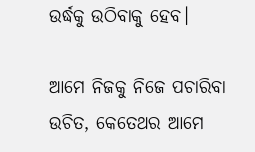ଉର୍ଦ୍ଧକୁ ଉଠିବାକୁ ହେବ।

ଆମେ ନିଜକୁ ନିଜେ ପଚାରିବା ଉଚିତ, କେତେଥର ଆମେ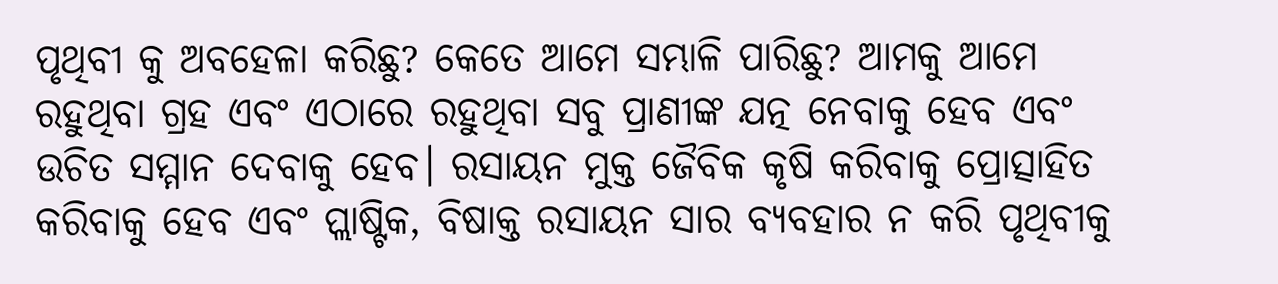ପୃଥିବୀ କୁ ଅବହେଳା କରିଛୁ? କେତେ ଆମେ ସମ୍ଭାଳି ପାରିଛୁ? ଆମକୁ ଆମେ ରହୁଥିବା ଗ୍ରହ ଏବଂ ଏଠାରେ ରହୁଥିବା ସବୁ ପ୍ରାଣୀଙ୍କ ଯତ୍ନ ନେବାକୁ ହେବ ଏବଂ ଉଚିତ ସମ୍ମାନ ଦେବାକୁ ହେବ। ରସାୟନ ମୁକ୍ତ ଜୈବିକ କୃଷି କରିବାକୁ ପ୍ରୋତ୍ସାହିତ କରିବାକୁ ହେବ ଏବଂ ପ୍ଲାଷ୍ଟିକ, ବିଷାକ୍ତ ରସାୟନ ସାର ବ୍ୟବହାର ନ କରି ପୃଥିବୀକୁ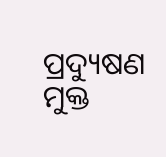ପ୍ରଦ୍ୟୁଷଣ ମୁକ୍ତ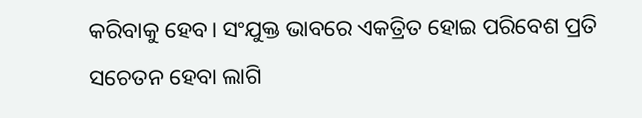କରିବାକୁ ହେବ। ସଂଯୁକ୍ତ ଭାବରେ ଏକତ୍ରିତ ହୋଇ ପରିବେଶ ପ୍ରତି ସଚେତନ ହେବା ଲାଗି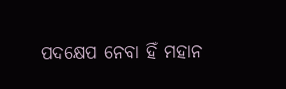ପଦକ୍ଷେପ ନେବା ହିଁ ମହାନ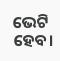ଭେଟି ହେବ।